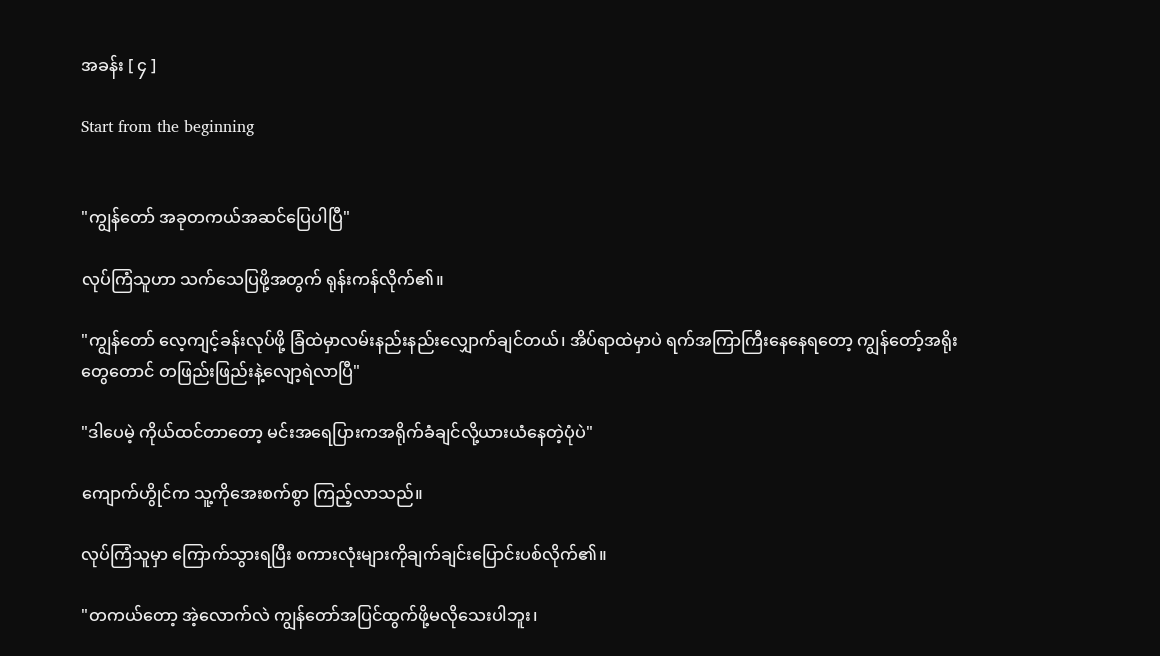အခန်း [ ၄ ]

Start from the beginning


"ကျွန်တော် အခုတကယ်အဆင်ပြေပါပြီ"

လုပ်ကြံသူဟာ သက်သေပြဖို့အတွက် ရုန်းကန်လိုက်၏။

"ကျွန်တော် လေ့ကျင့်ခန်းလုပ်ဖို့ ခြံထဲမှာလမ်းနည်းနည်းလျှောက်ချင်တယ်၊ အိပ်ရာထဲမှာပဲ ရက်အကြာကြီးနေနေရတော့ ကျွန်တော့်အရိုးတွေတောင် တဖြည်းဖြည်းနဲ့လျော့ရဲလာပြီ"

"ဒါပေမဲ့ ကိုယ်ထင်တာတော့ မင်းအရေပြားကအရိုက်ခံချင်လို့ယားယံနေတဲ့ပုံပဲ"

ကျောက်‌ဟွိုင်က သူ့ကိုအေးစက်စွာ ကြည့်လာသည်။

လုပ်ကြံသူမှာ ကြောက်သွားရပြီး စကားလုံးများကိုချက်ချင်းပြောင်းပစ်လိုက်၏။

"တကယ်တော့ အဲ့လောက်လဲ ကျွန်တော်အပြင်ထွက်ဖို့မလိုသေးပါဘူး၊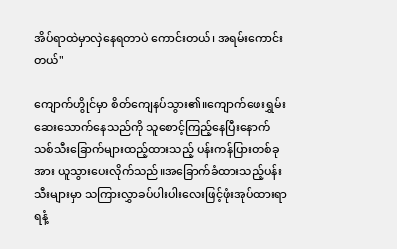အိပ်ရာထဲမှာလှဲနေရတာပဲ ကောင်းတယ်၊ အရမ်းကောင်းတယ်"

ကျောက်ဟွိုင်မှာ စိတ်ကျေနပ်သွား၏။ကျောက်ဖေးရွှမ်းဆေးသောက်နေသည်ကို သူစောင့်ကြည့်နေပြီးနောက် သစ်သီးခြောက်များထည့်ထားသည့် ပန်းကန်ပြားတစ်ခုအား ယူသွားပေးလိုက်သည်။အခြောက်ခံထားသည့်ပန်းသီးများမှာ သကြားလွှာခပ်ပါးပါးလေးဖြင့်ဖုံးအုပ်ထားရာ ရနံ့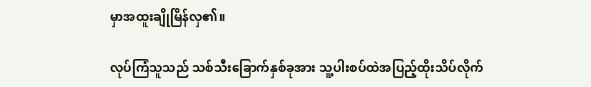မှာအထူးချိုမြိန်လှ၏။

လုပ်ကြံသူသည် သစ်သီးခြောက်နှစ်ခုအား သူ့ပါးစပ်ထဲအပြည့်ထိုးသိပ်လိုက်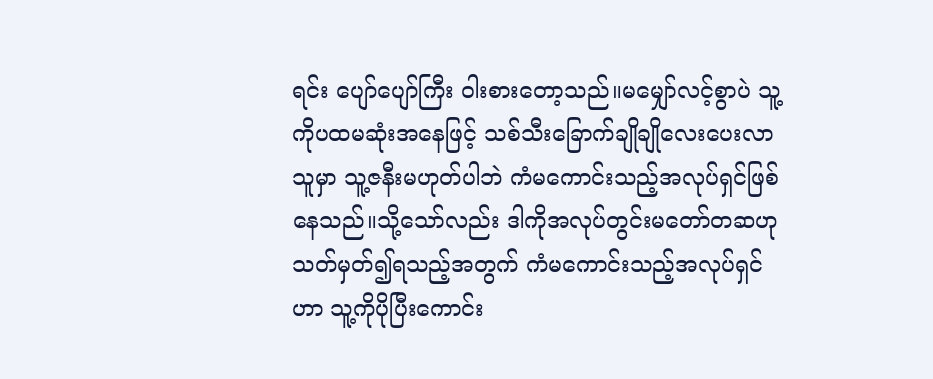ရင်း ပျော်ပျော်ကြီး ဝါးစားတော့သည်။မမျှော်လင့်စွာပဲ သူ့ကိုပထမဆုံးအနေဖြင့် သစ်သီးခြောက်ချိုချိုလေးပေးလာသူမှာ သူ့ဇနီးမဟုတ်ပါဘဲ ကံမကောင်းသည့်အလုပ်ရှင်ဖြစ်နေသည်။သို့သော်လည်း ဒါကိုအလုပ်တွင်းမတော်တဆဟုသတ်မှတ်၍ရသည့်အတွက် ကံမကောင်းသည့်အလုပ်ရှင်ဟာ သူ့ကိုပိုပြီးကောင်း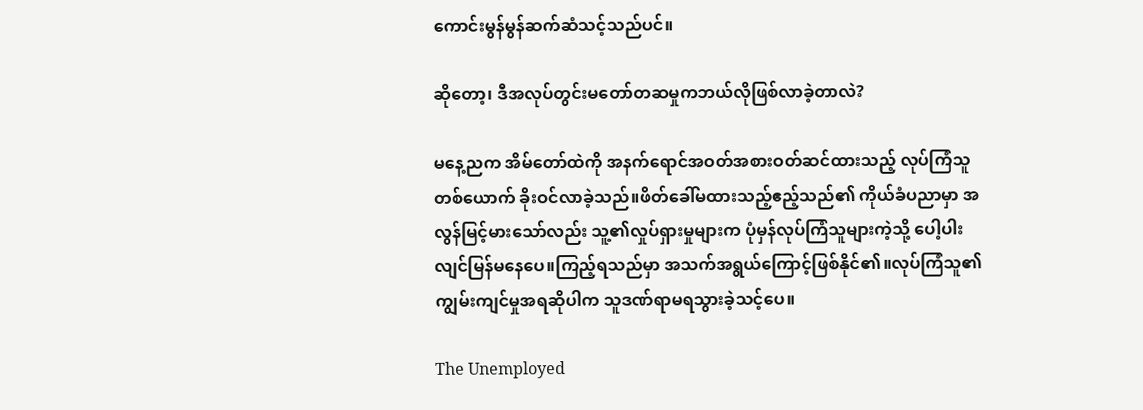ကောင်းမွန်မွန်ဆက်ဆံသင့်သည်ပင်။

ဆိုတော့၊ ဒီအလုပ်တွင်းမတော်တဆမှုကဘယ်လိုဖြစ်လာခဲ့တာလဲ?

မနေ့ညက အိမ်တော်ထဲကို အနက်ရောင်အဝတ်အစားဝတ်ဆင်ထားသည့် လုပ်ကြံသူတစ်ယောက် ခိုးဝင်လာခဲ့သည်။ဖိတ်ခေါ်မထားသည့်ဧည့်သည်၏ ကိုယ်ခံပညာမှာ အလွန်မြင့်မားသော်လည်း သူ့၏လှုပ်ရှားမှုများက ပုံမှန်လုပ်ကြံသူများကဲ့သို့ ပေါ့ပါးလျင်မြန်မနေပေ။ကြည့်ရသည်မှာ အသက်အရွယ်ကြောင့်ဖြစ်နိုင်၏။လုပ်ကြံသူ၏ ကျွမ်းကျင်မှုအရဆိုပါက သူဒဏ်ရာမရသွားခဲ့သင့်ပေ။

The Unemployed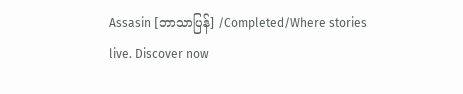Assasin [ဘာသာပြန်] /Completed/Where stories live. Discover now